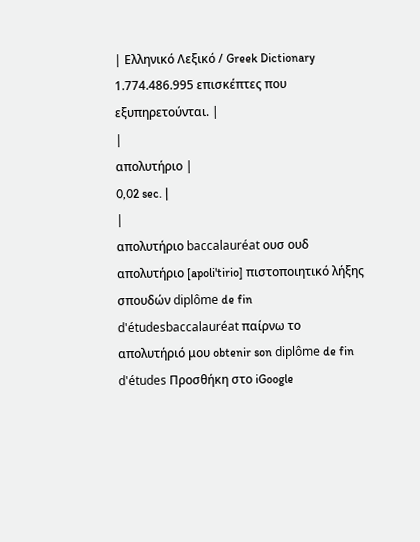| Ελληνικό Λεξικό / Greek Dictionary 1.774.486.995 επισκέπτες που εξυπηρετούνται. |
|
απολυτήριο |
0,02 sec. |
|
απολυτήριο baccalauréat ουσ ουδ απολυτήριο [apoli'tirio] πιστοποιητικό λήξης σπουδών diplôme de fin d'étudesbaccalauréat παίρνω το απολυτήριό μου obtenir son diplôme de fin d'études Προσθήκη στο iGoogle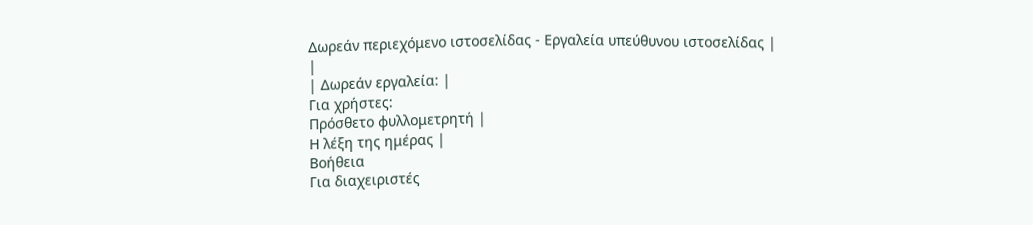Δωρεάν περιεχόμενο ιστοσελίδας - Εργαλεία υπεύθυνου ιστοσελίδας |
|
| Δωρεάν εργαλεία: |
Για χρήστες:
Πρόσθετο φυλλομετρητή |
Η λέξη της ημέρας |
Βοήθεια
Για διαχειριστές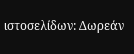ιστοσελίδων: Δωρεάν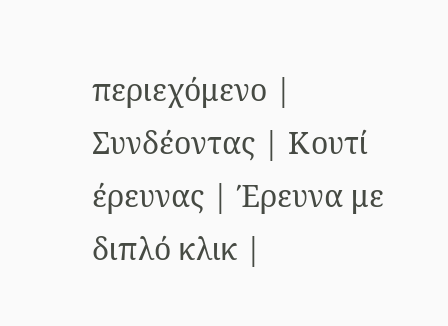περιεχόμενο | Συνδέοντας | Κουτί έρευνας | Έρευνα με διπλό κλικ |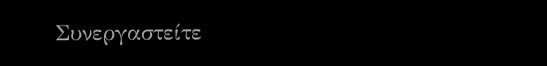Συνεργαστείτε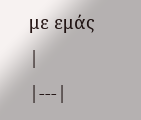με εμάς |
|---|